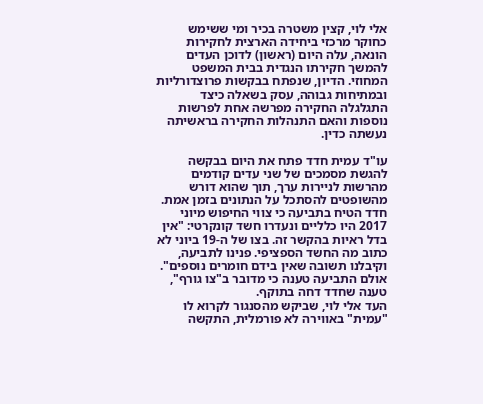אלי לוי, קצין משטרה בכיר ומי ששימש כחוקר מרכזי ביחידה הארצית לחקירות הונאה, עלה היום (ראשון) לדוכן העדים להמשך חקירתו הנגדית בבית המשפט המחוזי. הדיון, שנפתח בבקשות פרוצדורליות ובמתיחות גבוהה, עסק בשאלה כיצד התגלגלה החקירה מפרשה אחת לפרשות נוספות והאם התנהלות החקירה בראשיתה נעשתה כדין.

עו"ד עמית חדד פתח את היום בבקשה להגשת מסמכים של שני עדים קודמים מהרשות לניירות ערך, תוך שהוא דורש מהשופטים להסתכל על הנתונים בזמן אמת. חדד הטיח בתביעה כי צווי החיפוש מיוני 2017 היו כלליים ונעדרו חשד קונקרטי: "אין בדל ראיות בהקשר זה. בצו של ה-19 ביוני לא כתוב מה החשד הספציפי. פנינו לתביעה, וקיבלנו תשובה שאין בידם חומרים נוספים". אולם התביעה טענה כי מדובר ב"צו גורף", טענה שחדד דחה בתוקף.
העד אלי לוי, שביקש מהסנגור לקרוא לו "עמית" באווירה לא פורמלית, התקשה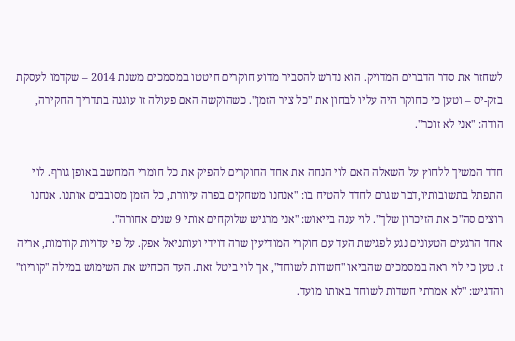לשחזר את סדר הדברים המדויק. הוא נדרש להסביר מדוע חוקרים חיטטו במסמכים משנת 2014 – שקדמו לעסקת בזק-יס – וטען כי כחוקר היה עליו לבחון את "כל ציר הזמן". כשהוקשה האם פעולה זו עוגנה בתדריך החקירה, הודה: "אני לא זוכר".

חדד המשיך ללחוץ על השאלה האם לוי הנחה את אחד החוקרים להפיק את כל חומרי המחשב באופן גורף. לוי התפתל בתשובותיו,דבר שגרם לחדד להטיח בו: "אנחנו משחקים בפרה עיוורת, כל הזמן מסובבים אותנו. אנחנו רוצים סה"כ את הזיכרון שלך". לוי ענה בייאוש: "אני מרגיש שלוקחים אותי 9 שנים אחורה".
אחד הרגעים הטעונים נגע לפגישת העד עם חוקרי המודיעין שרה דוידי ועותניאל אפק. על פי עדויות קודמות, אריה ז. טען כי לוי ראה במסמכים שהביאו "חשדות לשוחד", אך לוי ביטל זאת. העד הכחיש את השימוש במילה "קוריוז" והדגיש: "לא אמרתי חשדות לשוחד באותו מועד.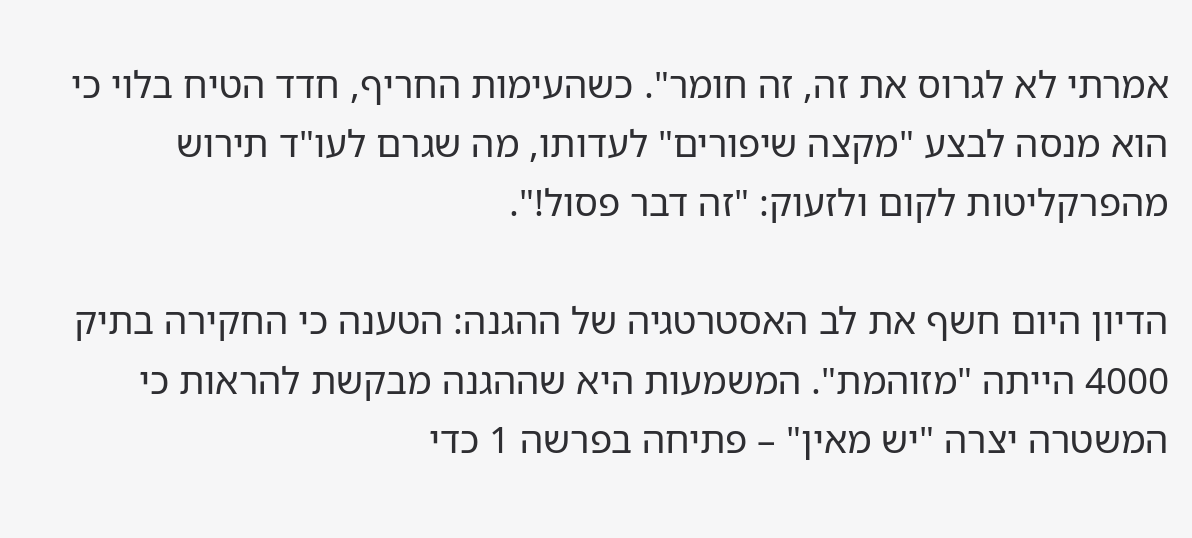אמרתי לא לגרוס את זה, זה חומר". כשהעימות החריף, חדד הטיח בלוי כי הוא מנסה לבצע "מקצה שיפורים" לעדותו, מה שגרם לעו"ד תירוש מהפרקליטות לקום ולזעוק: "זה דבר פסול!".

הדיון היום חשף את לב האסטרטגיה של ההגנה: הטענה כי החקירה בתיק 4000 הייתה "מזוהמת". המשמעות היא שההגנה מבקשת להראות כי המשטרה יצרה "יש מאין" – פתיחה בפרשה 1 כדי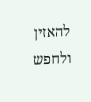להאזין ולחפש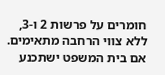חומרים על פרשות 2 ו-3, ללא צווי הרחבה מתאימים. אם בית המשפט ישתכנע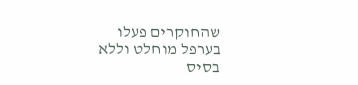שהחוקרים פעלו בערפל מוחלט וללא בסיס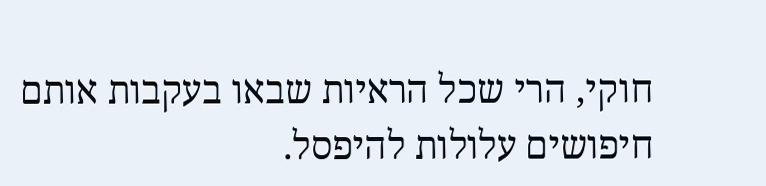חוקי, הרי שכל הראיות שבאו בעקבות אותם חיפושים עלולות להיפסל.